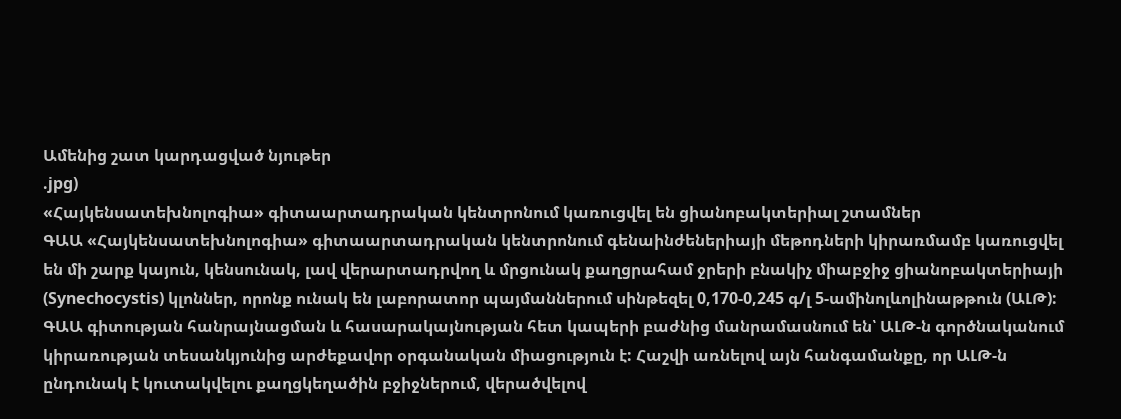Ամենից շատ կարդացված նյութեր
.jpg)
«Հայկենսատեխնոլոգիա» գիտաարտադրական կենտրոնում կառուցվել են ցիանոբակտերիալ շտամներ
ԳԱԱ «Հայկենսատեխնոլոգիա» գիտաարտադրական կենտրոնում գենաինժեներիայի մեթոդների կիրառմամբ կառուցվել են մի շարք կայուն, կենսունակ, լավ վերարտադրվող և մրցունակ քաղցրահամ ջրերի բնակիչ միաբջիջ ցիանոբակտերիայի (Synechocystis) կլոններ, որոնք ունակ են լաբորատոր պայմաններում սինթեզել 0,170-0,245 գ/լ 5-ամինոլևոլինաթթուն (ԱԼԹ):
ԳԱԱ գիտության հանրայնացման և հասարակայնության հետ կապերի բաժնից մանրամասնում են՝ ԱԼԹ-ն գործնականում կիրառության տեսանկյունից արժեքավոր օրգանական միացություն է: Հաշվի առնելով այն հանգամանքը, որ ԱԼԹ-ն ընդունակ է կուտակվելու քաղցկեղածին բջիջներում, վերածվելով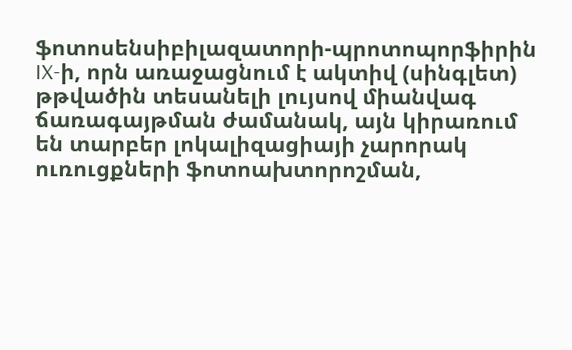ֆոտոսենսիբիլազատորի-պրոտոպորֆիրին IX-ի, որն առաջացնում է ակտիվ (սինգլետ) թթվածին տեսանելի լույսով միանվագ ճառագայթման ժամանակ, այն կիրառում են տարբեր լոկալիզացիայի չարորակ ուռուցքների ֆոտոախտորոշման,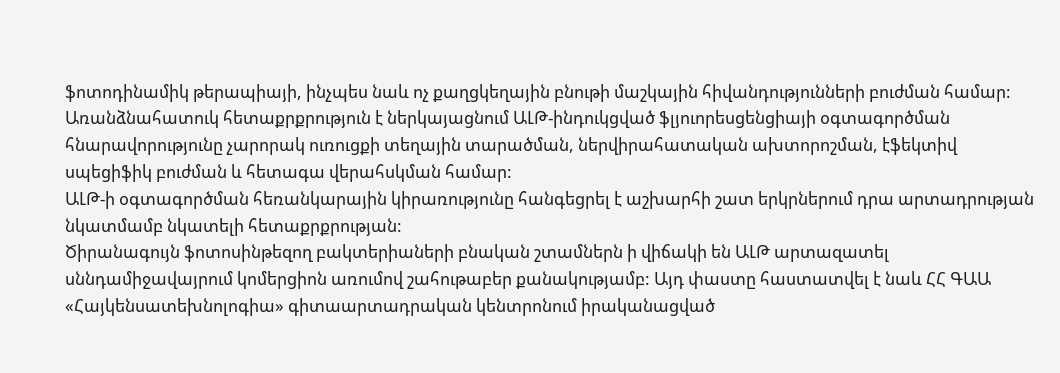ֆոտոդինամիկ թերապիայի, ինչպես նաև ոչ քաղցկեղային բնութի մաշկային հիվանդությունների բուժման համար: Առանձնահատուկ հետաքրքրություն է ներկայացնում ԱԼԹ-ինդուկցված ֆլյուորեսցենցիայի օգտագործման հնարավորությունը չարորակ ուռուցքի տեղային տարածման, ներվիրահատական ախտորոշման, էֆեկտիվ սպեցիֆիկ բուժման և հետագա վերահսկման համար:
ԱԼԹ-ի օգտագործման հեռանկարային կիրառությունը հանգեցրել է աշխարհի շատ երկրներում դրա արտադրության նկատմամբ նկատելի հետաքրքրության:
Ծիրանագույն ֆոտոսինթեզող բակտերիաների բնական շտամներն ի վիճակի են ԱԼԹ արտազատել սննդամիջավայրում կոմերցիոն առումով շահութաբեր քանակությամբ: Այդ փաստը հաստատվել է նաև ՀՀ ԳԱԱ «Հայկենսատեխնոլոգիա» գիտաարտադրական կենտրոնում իրականացված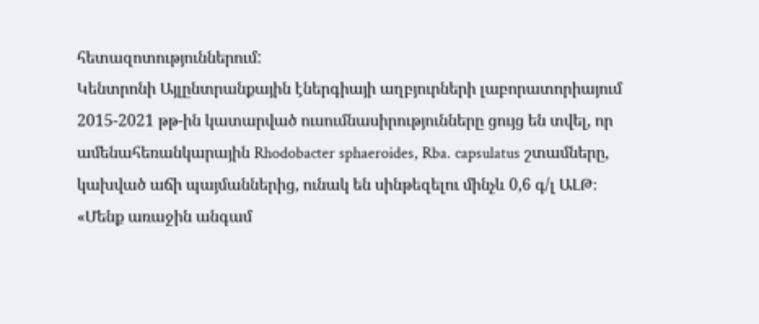հետազոտություններում:
Կենտրոնի Այլընտրանքային էներգիայի աղբյուրների լաբորատորիայում 2015-2021 թթ-ին կատարված ուսումնասիրությունները ցույց են տվել, որ ամենահեռանկարային Rhodobacter sphaeroides, Rba. capsulatus շտամները, կախված աճի պայմաններից, ունակ են սինթեզելու մինչև 0,6 գ/լ ԱԼԹ։
«Մենք առաջին անգամ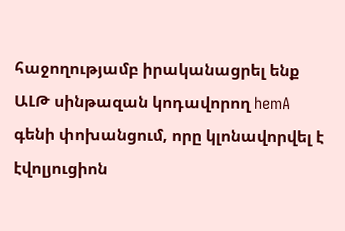հաջողությամբ իրականացրել ենք ԱԼԹ սինթազան կոդավորող hemA գենի փոխանցում, որը կլոնավորվել է էվոլյուցիոն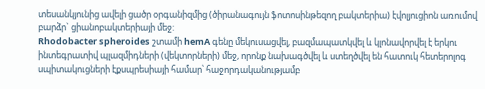տեսանկյունից ավելի ցածր օրգանիզմից (ծիրանագույն ֆոտոսինթեզող բակտերիա) էվոլյուցիոն առումով բարձր` ցիանոբակտերիայի մեջ:
Rhodobacter spheroides շտամի hemA գենը մեկուսացվել, բազմապատկվել և կլոնավորվել է երկու ինտեգրատիվ պլազմիդների (վեկտորների) մեջ, որոնք նախագծվել և ստեղծվել են հատուկ հետերոլոգ սպիտակուցների էքսպրեսիայի համար՝ հաջորդականությամբ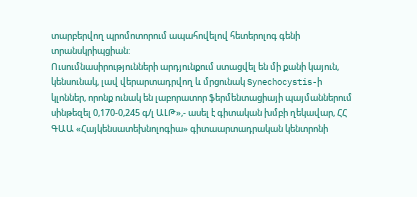տարբերվող պրոմոտորում ապահովելով հետերոլոգ գենի տրանսկրիպցիան:
Ուսումնասիրությունների արդյունքում ստացվել են մի քանի կայուն, կենսունակ, լավ վերարտադրվող և մրցունակ Synechocystis-ի կլոններ, որոնք ունակ են լաբորատոր ֆերմենտացիայի պայմաններում սինթեզել 0,170-0,245 գ/լ ԱԼԹ»,- ասել է գիտական խմբի ղեկավար, ՀՀ ԳԱԱ «Հայկենսատեխնոլոգիա» գիտաարտադրական կենտրոնի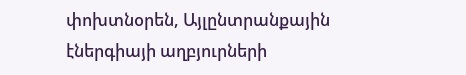փոխտնօրեն, Այլընտրանքային էներգիայի աղբյուրների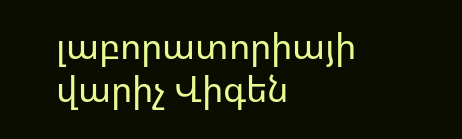լաբորատորիայի վարիչ Վիգեն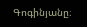Գոգինյանը։